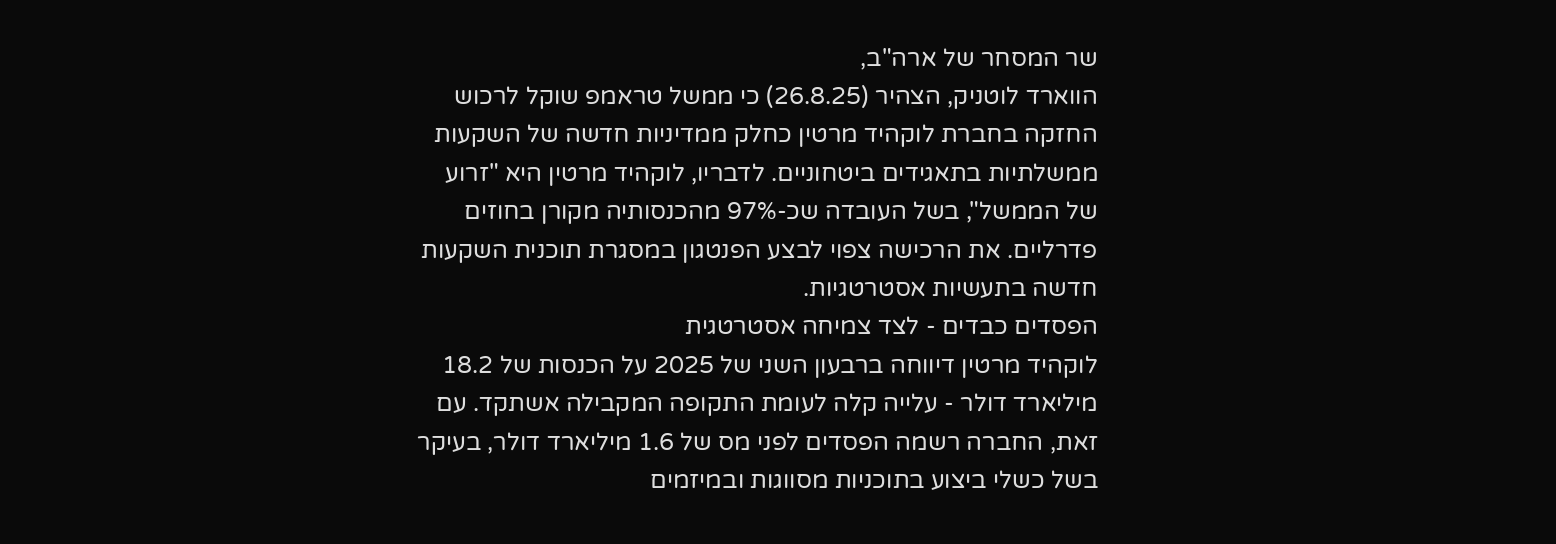שר המסחר של ארה"ב,
הווארד לוטניק, הצהיר (26.8.25) כי ממשל טראמפ שוקל לרכוש החזקה בחברת לוקהיד מרטין כחלק ממדיניות חדשה של השקעות ממשלתיות בתאגידים ביטחוניים. לדבריו, לוקהיד מרטין היא "זרוע של הממשל", בשל העובדה שכ-97% מהכנסותיה מקורן בחוזים פדרליים. את הרכישה צפוי לבצע הפנטגון במסגרת תוכנית השקעות חדשה בתעשיות אסטרטגיות.
הפסדים כבדים - לצד צמיחה אסטרטגית
לוקהיד מרטין דיווחה ברבעון השני של 2025 על הכנסות של 18.2 מיליארד דולר - עלייה קלה לעומת התקופה המקבילה אשתקד. עם זאת, החברה רשמה הפסדים לפני מס של 1.6 מיליארד דולר, בעיקר בשל כשלי ביצוע בתוכניות מסווגות ובמיזמים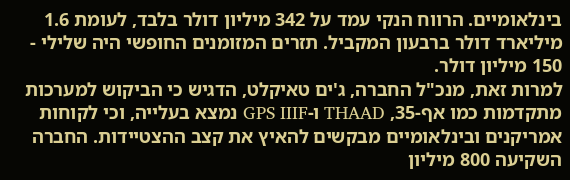בינלאומיים. הרווח הנקי עמד על 342 מיליון דולר בלבד, לעומת 1.6 מיליארד דולר ברבעון המקביל. תזרים המזומנים החופשי היה שלילי - 150 מיליון דולר.
למרות זאת, מנכ"ל החברה, ג'ים טאיקלט, הדגיש כי הביקוש למערכות מתקדמות כמו אף-35, THAAD ו-GPS IIIF נמצא בעלייה, וכי לקוחות אמריקנים ובינלאומיים מבקשים להאיץ את קצב ההצטיידות. החברה השקיעה 800 מיליון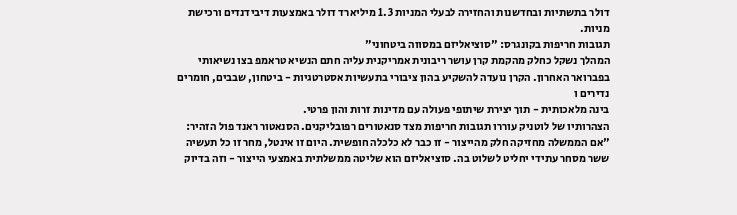דולר בתשתיות ובחדשנות והחזירה לבעלי המניות 1.3 מיליארד דולר באמצעות דיבידנדים ורכישת מניות.
תגובות חריפות בקונגרס: "סוציאליזם במסווה ביטחוני"
המהלך נשקל כחלק מהקמת קרן עושר ריבונית אמריקנית עליה חתם הנשיא טראמפ בצו נשיאותי בפברואר האחרון. הקרן נועדה להשקיע בהון ציבורי בתעשיות אסטרטגיות - ביטחון, שבבים, חומרים נדירים ו
בינה מלאכותית - תוך יצירת שיתופי פעולה עם מדינות זרות והון פרטי.
הצהרותיו של לוטניק עוררו תגובות חריפות מצד סנאטורים רפובליקנים. הסנאטור ראנד פול הזהיר: "אם הממשלה מחזיקה חלק מהייצור - זו כבר לא כלכלה חופשית. היום זו אינטל, מחר זו כל תעשיה ששר מסחר עתידי יחליט לשלוט בה. סוציאליזם הוא שליטה ממשלתית באמצעי הייצור - וזה בדיוק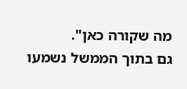מה שקורה כאן".
גם בתוך הממשל נשמעו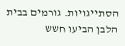הסתייגויות. גורמים בבית הלבן הביעו חשש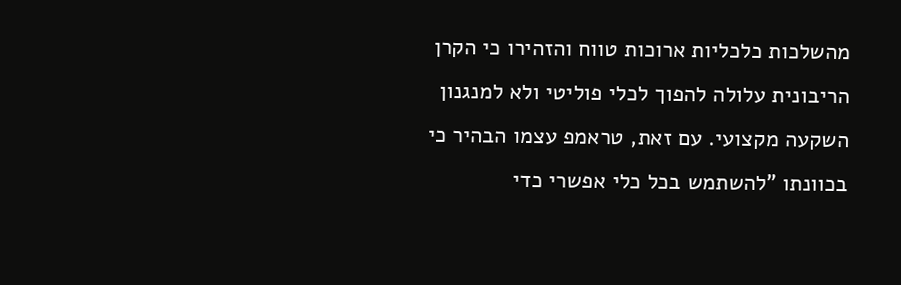מהשלכות כלכליות ארוכות טווח והזהירו כי הקרן הריבונית עלולה להפוך לכלי פוליטי ולא למנגנון השקעה מקצועי. עם זאת, טראמפ עצמו הבהיר כי בכוונתו "להשתמש בכל כלי אפשרי כדי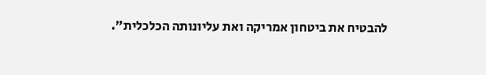להבטיח את ביטחון אמריקה ואת עליונותה הכלכלית".